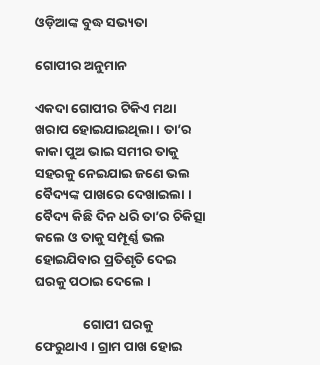ଓଡ଼ିଆଙ୍କ ବୁଦ୍ଧ ସଭ୍ୟତା

ଗୋପୀର ଅନୁମାନ

ଏକଦା ଗୋପୀର ଟିକିଏ ମଥା ଖରାପ ହୋଇଯାଇଥିଲା । ତା’ର କାକା ପୁଅ ଭାଇ ସମୀର ତାକୁ ସହରକୁ ନେଇଯାଇ ଜଣେ ଭଲ ବୈଦ୍ୟଙ୍କ ପାଖରେ ଦେଖାଇଲା । ବୈଦ୍ୟ କିଛି ଦିନ ଧରି ତା’ର ଚିକିତ୍ସା କଲେ ଓ ତାକୁ ସମ୍ପୂର୍ଣ୍ଣ ଭଲ ହୋଇଯିବାର ପ୍ରତିଶୃତି ଦେଇ ଘରକୁ ପଠାଇ ଦେଲେ ।

                ଗୋପୀ ଘରକୁ ଫେରୁଥାଏ । ଗ୍ରାମ ପାଖ ହୋଇ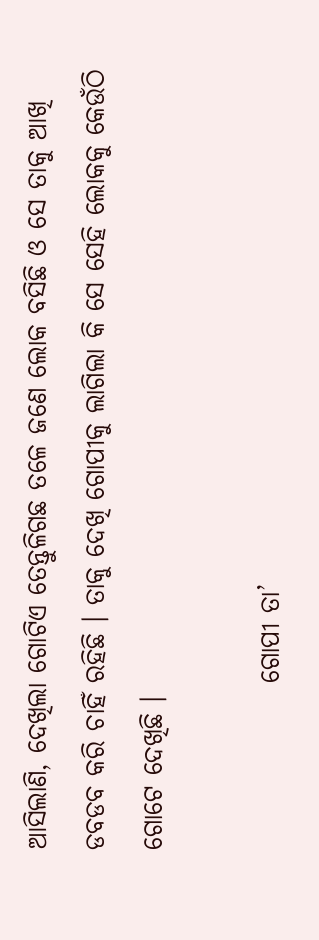ଆସିଲାଣି, ଦେଖିଲା ଗୋଟିଏ ତେନ୍ତୁଳିଗଛ ତଳେ ଜଣେ ଲୋକ ବସିଛି ଓ ସେ ତାକୁ ଆଖି ଡବଡବ କରି ଚାହିଁ ରହିଛି । ତାକୁ ଦେଖି ଗୋପୀକୁ ଲାଗିଲା କି ସେ ସେହି ଲୋକକୁ କେଉଁଠି ଗୋଟେ ଦେଖିଛି ।

                ଗୋପୀ ତା’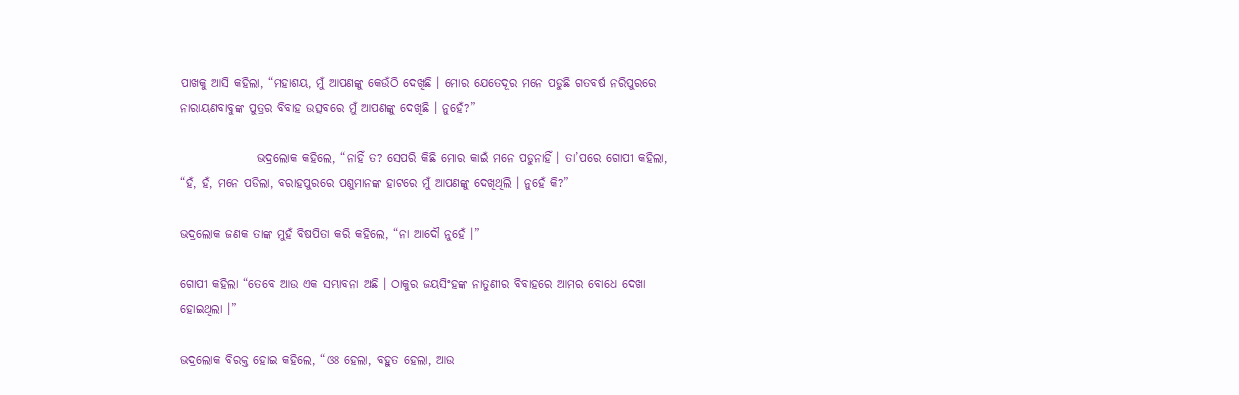ପାଖକୁ ଆସି କହିଲା, “ମହାଶୟ, ମୁଁ ଆପଣଙ୍କୁ କେଉଁଠି ଦେଖିଛି । ମୋର ଯେତେଦୂର ମନେ ପଡୁଛି ଗତବର୍ଷ ନରିପୁରରେ ନାରାୟଣବାବୁଙ୍କ ପୁତ୍ରର ବିବାହ ଉତ୍ସବରେ ମୁଁ ଆପଣଙ୍କୁ ଦେଖିଛି । ନୁହେଁ?”

                ଭଦ୍ରଲୋକ କହିଲେ, “ନାହିଁ ତ? ସେପରି କିଛି ମୋର କାଇଁ ମନେ ପଡୁନାହିଁ । ତା’ପରେ ଗୋପୀ କହିଲା, “ହଁ, ହଁ, ମନେ ପଡିଲା, ବରାହପୁରରେ ପଶୁମାନଙ୍କ ହାଟରେ ମୁଁ ଆପଣଙ୍କୁ ଦେଖିଥିଲି । ନୁହେଁ କି?”

ଭଦ୍ରଲୋକ ଜଣକ ତାଙ୍କ ମୁହଁ ବିଷପିତା କରି କହିଲେ, “ନା ଆଦୌ ନୁହେଁ ।”

ଗୋପୀ କହିଲା “ତେବେ ଆଉ ଏକ ସମ୍ଭାବନା ଅଛି । ଠାକୁର ଜୟସିଂହଙ୍କ ନାତୁଣୀର ବିବାହରେ ଆମର ବୋଧେ ଦେଖା ହୋଇଥିଲା ।”

ଭଦ୍ରଲୋକ ବିରକ୍ତ ହୋଇ କହିଲେ, “ଓଃ ହେଲା, ବହୁତ ହେଲା, ଆଉ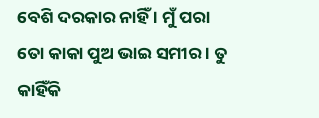ବେଶି ଦରକାର ନାହିଁ । ମୁଁ ପରା ତୋ କାକା ପୁଅ ଭାଇ ସମୀର । ତୁ କାହିଁକି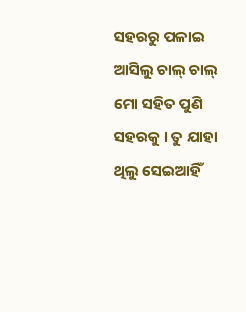ସହରରୁ ପଳାଇ ଆସିଲୁ ଚାଲ୍ ଚାଲ୍ ମୋ ସହିତ ପୁଣି ସହରକୁ । ତୁ ଯାହା ଥିଲୁ ସେଇଆହିଁ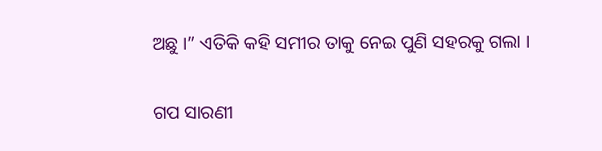ଅଛୁ ।” ଏତିକି କହି ସମୀର ତାକୁ ନେଇ ପୁଣି ସହରକୁ ଗଲା ।


ଗପ ସାରଣୀ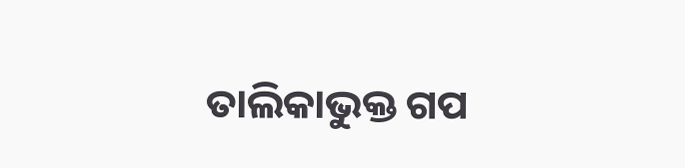ତାଲିକାଭୁକ୍ତ ଗପ